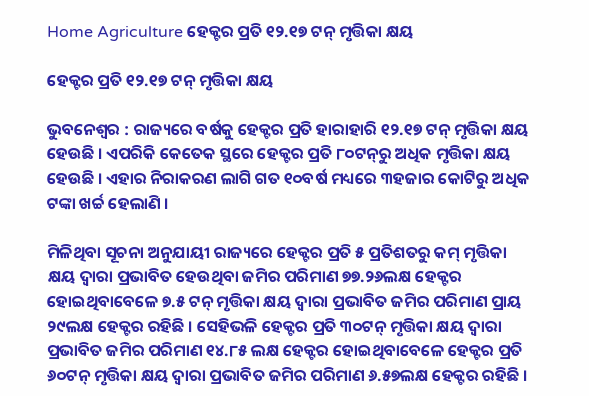Home Agriculture ହେକ୍ଟର ପ୍ରତି ୧୨.୧୭ ଟନ୍‍ ମୃତ୍ତିକା କ୍ଷୟ

ହେକ୍ଟର ପ୍ରତି ୧୨.୧୭ ଟନ୍‍ ମୃତ୍ତିକା କ୍ଷୟ

ଭୁବନେଶ୍ୱର : ରାଜ୍ୟରେ ବର୍ଷକୁ ହେକ୍ଟର ପ୍ରତି ହାରାହାରି ୧୨.୧୭ ଟନ୍‍ ମୃତ୍ତିକା କ୍ଷୟ ହେଉଛି । ଏପରିକି କେତେକ ସ୍ଥରେ ହେକ୍ଟର ପ୍ରତି ୮୦ଟନ୍‍ରୁ ଅଧିକ ମୃତ୍ତିକା କ୍ଷୟ ହେଉଛି । ଏହାର ନିରାକରଣ ଲାଗି ଗତ ୧୦ବର୍ଷ ମଧ୍ୟରେ ୩ହଜାର କୋଟିରୁ ଅଧିକ ଟଙ୍କା ଖର୍ଚ୍ଚ ହେଲାଣି ।

ମିଳିଥିବା ସୂଚନା ଅନୁଯାୟୀ ରାଜ୍ୟରେ ହେକ୍ଟର ପ୍ରତି ୫ ପ୍ରତିଶତରୁ କମ୍‍ ମୃତ୍ତିକା କ୍ଷୟ ଦ୍ୱାରା ପ୍ରଭାବିତ ହେଉଥିବା ଜମିର ପରିମାଣ ୭୭.୨୬ଲକ୍ଷ ହେକ୍ଟର ହୋଇଥିବାବେଳେ ୭.୫ ଟନ୍‍ ମୃତ୍ତିକା କ୍ଷୟ ଦ୍ୱାରା ପ୍ରଭାବିତ ଜମିର ପରିମାଣ ପ୍ରାୟ ୨୯ଲକ୍ଷ ହେକ୍ଟର ରହିଛି । ସେହିଭଳି ହେକ୍ଟର ପ୍ରତି ୩୦ଟନ୍‍ ମୃତ୍ତିକା କ୍ଷୟ ଦ୍ୱାରା ପ୍ରଭାବିତ ଜମିର ପରିମାଣ ୧୪.୮୫ ଲକ୍ଷ ହେକ୍ଟର ହୋଇଥିବାବେଳେ ହେକ୍ଟର ପ୍ରତି ୬୦ଟନ୍‍ ମୃତ୍ତିକା କ୍ଷୟ ଦ୍ୱାରା ପ୍ରଭାବିତ ଜମିର ପରିମାଣ ୬.୫୭ଲକ୍ଷ ହେକ୍ଟର ରହିଛି ।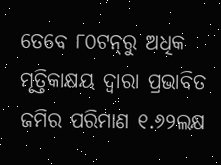ତେବେ ୮୦ଟନ୍‍ରୁ ଅଧିକ ମୃତ୍ତିକାକ୍ଷୟ ଦ୍ୱାରା ପ୍ରଭାବିତ ଜମିର ପରିମାଣ ୧.୬୨ଲକ୍ଷ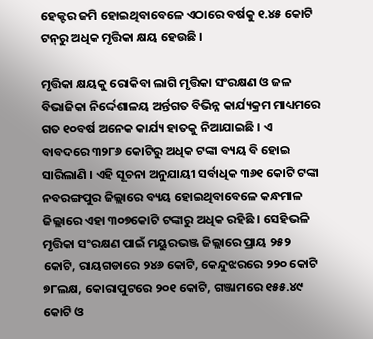ହେକ୍ଟର ଜମି ହୋଇଥିବାବେଳେ ଏଠାରେ ବର୍ଷକୁ ୧.୪୫ କୋଟି ଟନ୍‍ରୁ ଅଧିକ ମୃତ୍ତିକା କ୍ଷୟ ହେଉଛି ।

ମୃତ୍ତିକା କ୍ଷୟକୁ ରୋକିବା ଲାଗି ମୃତ୍ତିକା ସଂରକ୍ଷଣ ଓ ଜଳ ବିଭାଜିକା ନିର୍ଦ୍ଦେଶାଳୟ ଅର୍ନ୍ତଗତ ବିଭିନ୍ନ କାର୍ଯ୍ୟକ୍ରମ ମାଧ୍ୟମରେ ଗତ ୧୦ବର୍ଷ ଅନେକ କାର୍ଯ୍ୟ ହାତକୁ ନିଆଯାଇଛି । ଏ ବାବଦରେ ୩୨୮୬ କୋଟିରୁ ଅଧିକ ଟଙ୍କା ବ୍ୟୟ ବି ହୋଇ ସାରିଲାଣି । ଏହି ସୂଚନା ଅନୁଯାୟୀ ସର୍ବାଧିକ ୩୬୧ କୋଟି ଟଙ୍କା ନବରଙ୍ଗପୁର ଜିଲ୍ଲାରେ ବ୍ୟୟ ହୋଇଥିବାବେଳେ କନ୍ଧମାଳ ଜିଲ୍ଲାରେ ଏହା ୩୦୭କୋଟି ଟଙ୍କାରୁ ଅଧିକ ରହିଛି । ସେହିଭଳି ମୃତ୍ତିକା ସଂରକ୍ଷଣ ପାଇଁ ମୟୁରଭଞ୍ଜ ଜିଲ୍ଲାରେ ପ୍ରାୟ ୨୫୨ କୋଟି, ରାୟଗଡାରେ ୨୪୬ କୋଟି, କେନ୍ଦୁଝରରେ ୨୨୦ କୋଟି ୭୮ଲକ୍ଷ, କୋରାପୁଟରେ ୨୦୧ କୋଟି, ଗଞ୍ଜାମରେ ୧୫୫.୪୯ କୋଟି ଓ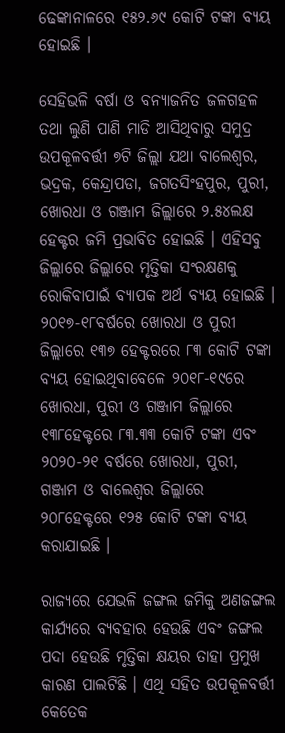ଢେଙ୍କାନାଳରେ ୧୫୨.୬୯ କୋଟି ଟଙ୍କା ବ୍ୟୟ ହୋଇଛି ।

ସେହିଭଳି ବର୍ଷା ଓ ବନ୍ୟାଜନିତ ଜଳଗହଳ ତଥା ଲୁଣି ପାଣି ମାଡି ଆସିଥିବାରୁ ସମୁଦ୍ର ଉପକୂଳବର୍ତ୍ତୀ ୭ଟି ଜିଲ୍ଲା ଯଥା ବାଲେଶ୍ୱର, ଭଦ୍ରକ, କେନ୍ଦ୍ରାପଡା, ଜଗତସିଂହପୁର, ପୁରୀ, ଖୋରଧା ଓ ଗଞ୍ଜାମ ଜିଲ୍ଲାରେ ୨.୫୪ଲକ୍ଷ ହେକ୍ଟର ଜମି ପ୍ରଭାବିତ ହୋଇଛି । ଏହିସବୁ ଜିଲ୍ଲାରେ ଜିଲ୍ଲାରେ ମୃତ୍ତିକା ସଂରକ୍ଷଣକୁ ରୋକିବାପାଇଁ ବ୍ୟାପକ ଅର୍ଥ ବ୍ୟୟ ହୋଇଛି । ୨୦୧୭-୧୮ବର୍ଷରେ ଖୋରଧା ଓ ପୁରୀ ଜିଲ୍ଲାରେ ୧୩୭ ହେକ୍ଟରରେ ୮୩ କୋଟି ଟଙ୍କା ବ୍ୟୟ ହୋଇଥିବାବେଳେ ୨୦୧୮-୧୯ରେ ଖୋରଧା, ପୁରୀ ଓ ଗଞ୍ଜାମ ଜିଲ୍ଲାରେ ୧୩୮ହେକ୍ଟରେ ୮୩.୩୩ କୋଟି ଟଙ୍କା ଏବଂ ୨୦୨୦-୨୧ ବର୍ଷରେ ଖୋରଧା, ପୁରୀ, ଗଞ୍ଜାମ ଓ ବାଲେଶ୍ୱର ଜିଲ୍ଲାରେ ୨୦୮ହେକ୍ଟରେ ୧୨୫ କୋଟି ଟଙ୍କା ବ୍ୟୟ କରାଯାଇଛି ।

ରାଜ୍ୟରେ ଯେଭଳି ଜଙ୍ଗଲ ଜମିକୁ ଅଣଜଙ୍ଗଲ କାର୍ଯ୍ୟରେ ବ୍ୟବହାର ହେଉଛି ଏବଂ ଜଙ୍ଗଲ ପଦା ହେଉଛି ମୃତ୍ତିକା କ୍ଷୟର ତାହା ପ୍ରମୁଖ କାରଣ ପାଲଟିଛି । ଏଥି ସହିତ ଉପକୂଳବର୍ତ୍ତୀ କେତେକ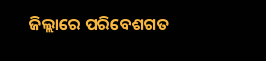ଜିଲ୍ଲାରେ ପରିବେଶଗତ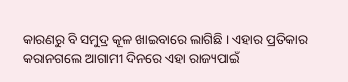କାରଣରୁ ବି ସମୁଦ୍ର କୂଳ ଖାଇବାରେ ଲାଗିଛି । ଏହାର ପ୍ରତିକାର କରାନଗଲେ ଆଗାମୀ ଦିନରେ ଏହା ରାଜ୍ୟପାଇଁ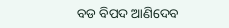ବଡ ବିପଦ ଆଣିଦେବ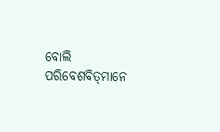ବୋଲି ପରିବେଶବିତ୍‍ମାନେ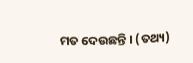ମତ ଦେଉଛନ୍ତି । (ତଥ୍ୟ)